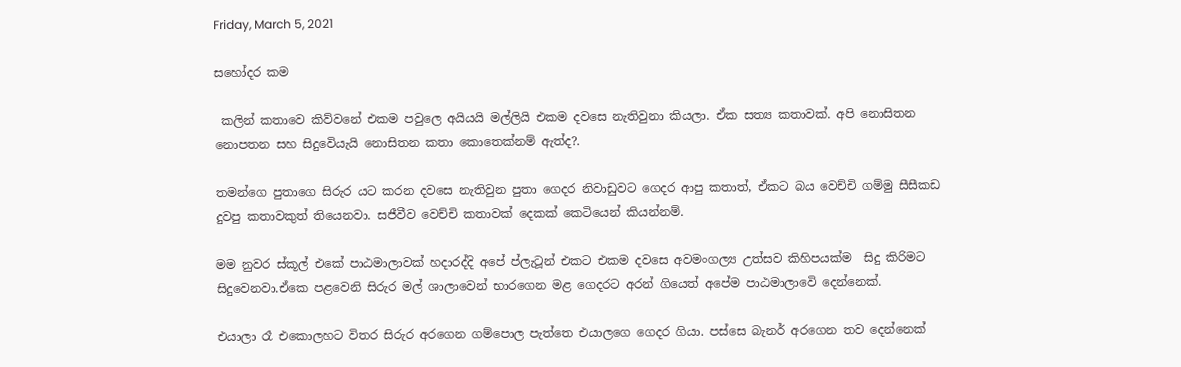Friday, March 5, 2021

සහෝදර කම

 කලින් කතාවෙ කිව්වනේ එකම පවුලෙ අයියයි මල්ලියි එකම දවසෙ නැතිවුනා කියලා. ඒක සත්‍ය කතාවක්. අපි නොසිතන නොපතන සහ සිදුවෙියැයි නොසිතන කතා කොතෙක්නම් ඇත්ද?.

තමන්ගෙ පුතාගෙ සිරුර යට කරන දවසෙ නැතිවුන පුතා ගෙදර නිවාඩුවට ගෙදර ආපු කතාත්, ඒකට බය වෙච්චි ගම්මු සීසීකඩ දුවපු කතාවකුත් තියෙනවා. සජීවීව වෙච්චි කතාවක් දෙකක් කෙටියෙන් කියන්නම්.

මම නුවර ස්කූල් එකේ පාඨමාලාවක් හදාරද්දි අපේ ප්ලැටූන් එකට එකම දවසෙ අවමංගල්‍ය උත්සව කිහිපයක්ම  සිදු කිරිමට සිදුවෙනවා.ඒකෙ පළවෙනි සිරුර මල් ශාලාවෙන් භාරගෙන මළ ගෙදරට අරන් ගියෙත් අපේම පාඨමාලාවෙි දෙන්නෙක්.

එයාලා රෑ එකොලහට විතර සිරුර අරගෙන ගම්පොල පැත්තෙ එයාලගෙ ගෙදර ගියා. පස්සෙ බැනර් අරගෙන තව දෙන්නෙක්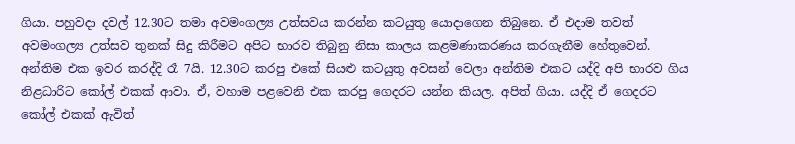ගියා. පහුවදා දවල් 12.30ට තමා අවමංගල්‍ය උත්සවය කරන්න කටයුතු යොදාගෙන තිබුනෙ. ඒ එදාම තවත් අවමංගල්‍ය උත්සව තුනක් සිදු කිරීමට අපිට භාරව තිබුනු නිසා කාලය කළමණාකරණය කරගැනීම හේතුවෙන්. අන්තිම එක ඉවර කරද්දි රෑ 7යි. 12.30ට කරපු එකේ සියළු කටයුතු අවසන් වෙලා අන්තිම එකට යද්දි අපි භාරව ගිය නිළධාරිට කෝල් එකක් ආවා. ඒ, වහාම පළවෙනි එක කරපු ගෙදරට යන්න කියල. අපිත් ගියා. යද්දි ඒ ගෙදරට කෝල් එකක් ඇවිත්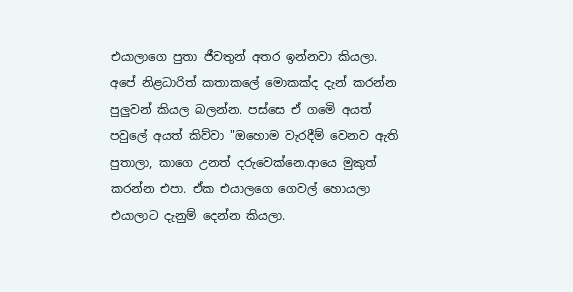එයාලාගෙ පුතා ජීවතුන් අතර ඉන්නවා කියලා. අපේ නිළධාරිත් කතාකලේ මොකක්ද දැන් කරන්න පුලුවන් කියල බලන්න. පස්සෙ ඒ ගමෙි අයත් පවුලේ අයත් කිව්වා "ඔහොම වැරදීම් වෙනව ඇති පුතාලා, කාගෙ උනත් දරුවෙක්නෙ.ආයෙ මුකුත් කරන්න එපා. ඒක එයාලගෙ ගෙවල් හොයලා එයාලාට දැනුම් දෙන්න කියලා.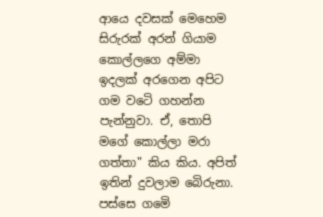ආයෙ දවසක් මෙහෙම සිරුරක් අරන් ගියාම කොල්ලගෙ අම්මා ඉදලක් අරගෙන අපිට ගම වටෙි ගහන්න පැන්නුවා. ඒ, තොපි මගේ කොල්ලා මරා ගත්තා" කිය කිය. අපිත් ඉතින් දුවලාම බෙිරුනා. පස්සෙ ගමෙි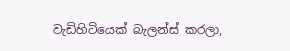වැඩිහිටියෙක් බැලන්ස් කරලා,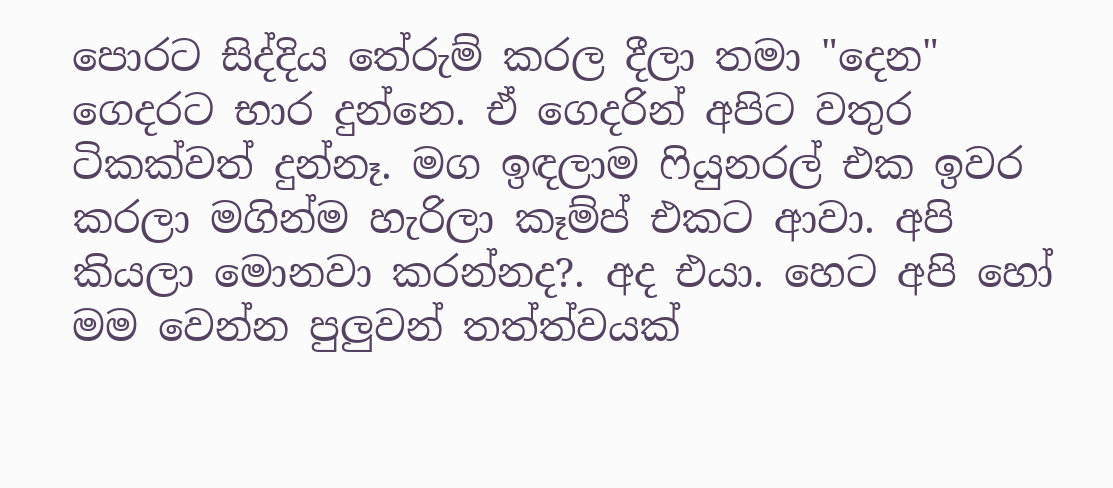පොරට සිද්දිය තේරුම් කරල දීලා තමා "දෙන"  ගෙදරට භාර දුන්නෙ. ඒ ගෙදරින් අපිට වතුර ටිකක්වත් දුන්නෑ. මග ඉඳලාම ෆියුනරල් එක ඉවර කරලා මගින්ම හැරිලා කෑම්ප් එකට ආවා. අපි කියලා මොනවා කරන්නද?. අද එයා. හෙට අපි හෝ මම වෙන්න පුලුවන් තත්ත්වයක්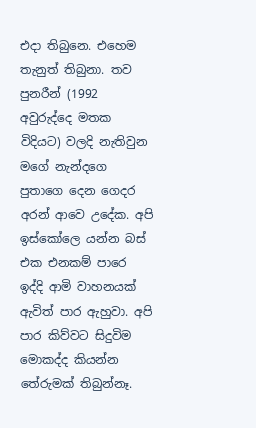එදා තිබුනෙ. එහෙම තැනුත් තිබුනා. තව පුනරීන් (1992 අවුරුද්දෙ මතක විදියට) වලදි නැතිවුන මගේ නැන්දගෙ පුතාගෙ දෙන ගෙදර අරන් ආවෙ උදේක. අපි ඉස්කෝලෙ යන්න බස් එක එනකම් පාරෙ ඉද්දි ආමි වාහනයක් ඇවිත් පාර ඇහුවා. අපි පාර කිව්වට සිදුවිම මොකද්ද කියන්න තේරුමක් තිබුන්නෑ.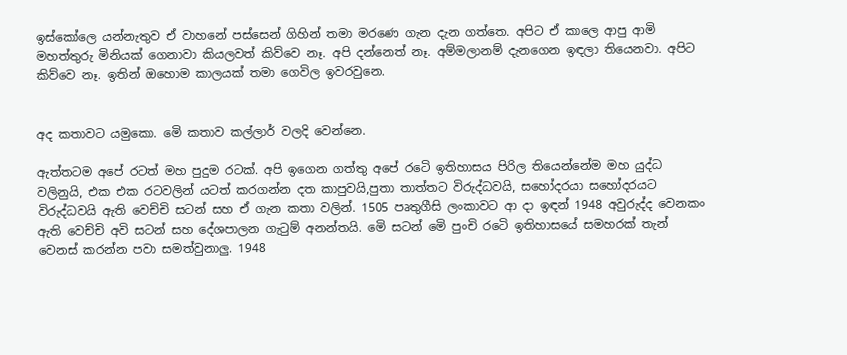ඉස්කෝලෙ යන්නැතුව ඒ වාහනේ පස්සෙන් ගිහින් තමා මරණෙ ගැන දැන ගත්තෙ. අපිට ඒ කාලෙ ආපු ආමි මහත්තුරු මිනියක් ගෙනාවා කියලවත් කිව්වෙ නෑ. අපි දන්නෙත් නෑ. අම්මලානම් දැනගෙන ඉඳලා තියෙනවා. අපිට කිව්වෙ නෑ. ඉතින් ඔහොම කාලයක් තමා ගෙවිල ඉවරවුනෙ.


අද කතාවට යමුකො. මෙි කතාව කල්ලාර් වලදි වෙන්නෙ.

ඇත්තටම අපේ රටත් මහ පුදුම රටක්. අපි ඉගෙන ගත්තු අපේ රටෙි ඉතිහාසය පිරිල තියෙන්නේම මහ යුද්ධ වලිනුයි, එක එක රටවලින් යටත් කරගන්න දත කාපුවයි,පුතා තාත්තට විරුද්ධවයි, සහෝදරයා සහෝදරයට විරුද්ධවයි ඇති වෙච්චි සටන් සහ ඒ ගැන කතා වලින්. 1505 පෘතුගීසි ලංකාවට ආ දා ඉඳන් 1948 අවුරුද්ද වෙනකං ඇති වෙච්චි අවි සටන් සහ දේශපාලන ගැටුම් අනන්තයි. මෙි සටන් මෙි පුංචි රටෙි ඉතිහාසයේ සමහරක් තැන් වෙනස් කරන්න පවා සමත්වුනාලු. 1948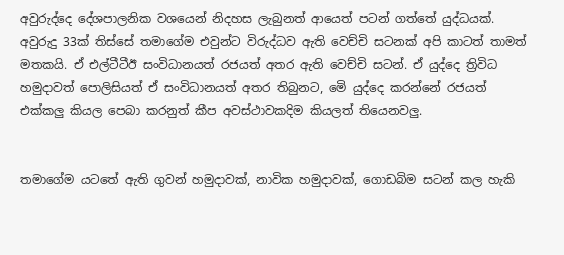අවුරුද්දෙ දේශපාලනික වශයෙන් නිදහස ලැබුනත් ආයෙත් පටන් ගත්තේ යුද්ධයක්. අවුරුදු 33ක් තිස්සේ තමාගේම එවුන්ට විරුද්ධව ඇති වෙච්චි සටනක් අපි කාටත් තාමත් මතකයි. ඒ එල්ටීටීඊ සංවිධානයත් රජයත් අතර ඇති වෙච්චි සටන්. ඒ යුද්දෙ ත්‍රිවිධ හමුදාවත් පොලිසියත් ඒ සංවිධානයත් අතර තිබුනට, මෙි යුද්දෙ කරන්නේ රජයත් එක්කලු කියල පෙබා කරනුත් කීප අවස්ථාවකදිම කියලත් තියෙනවලු.


තමාගේම යටතේ ඇති ගුවන් හමුදාවක්, නාවික හමුදාවක්, ගොඩබිම සටන් කල හැකි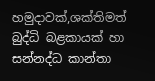හමුදාවක්,ශක්තිමත් බුද්ධි බළකායක් හා සන්නද්ධ කාන්තා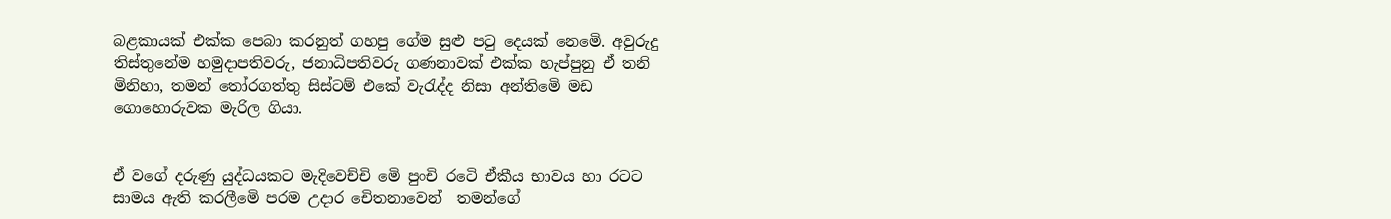බළකායක් එක්ක පෙබා කරනුත් ගහපු ගේම සුළු පටු දෙයක් නෙමෙි. අවුරුදු තිස්තුනේම හමුදාපතිවරු, ජනාධිපතිවරු ගණනාවක් එක්ක හැප්පුනු ඒ තනි මිනිහා, තමන් තෝරගත්තු සිස්ටම් එකේ වැරැද්ද නිසා අන්තිමෙි මඩ ගොහොරුවක මැරිල ගියා.


ඒ වගේ දරුණු යුද්ධයකට මැදිවෙච්චි මෙි පුංචි රටෙි ඒකීය භාවය හා රටට සාමය ඇති කරලීමෙි පරම උදාර චෙිතනාවෙන්  තමන්ගේ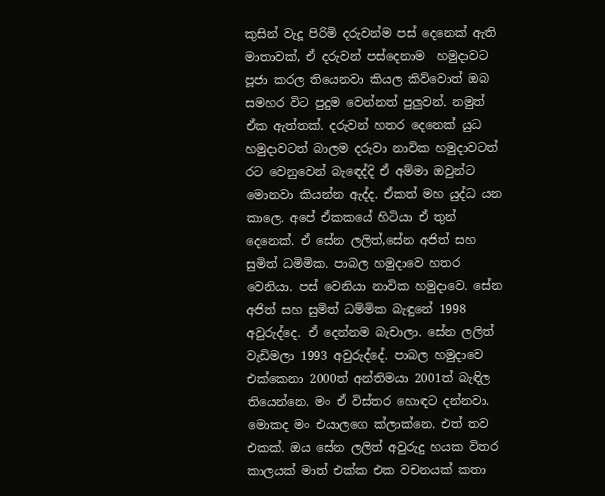කුසින් වැදූ පිරිමි දරුවන්ම පස් දෙනෙක් ඇති මාතාවක්, ඒ දරුවන් පස්දෙනාම  හමුදාවට පූජා කරල තියෙනවා කියල කිව්වොත් ඔබ සමහර විට පුදුම වෙන්නත් පුලුවන්. නමුත් ඒක ඇත්තක්. දරුවන් හතර දෙනෙක් යුධ හමුදාවටත් බාලම දරුවා නාවික හමුදාවටත් රට වෙනුවෙන් බැඳෙද්දි ඒ අම්මා ඔවුන්ට මොනවා කියන්න ඇද්ද. ඒකත් මහ යුද්ධ යන කාලෙ. අපේ ඒකකයේ හිටියා ඒ තුන් දෙනෙක්. ඒ සේන ලලිත්,සේන අජිත් සහ සුමිත් ධමිමික. පාබල හමුදාවෙ හතර වෙනියා. පස් වෙනියා නාවික හමුදාවෙ. සේන අජිත් සහ සුමිත් ධම්මික බැඳුනේ 1998 අවුරුද්දෙ. ඒ දෙන්නම බැචාලා. සේන ලලිත් වැඩිමලා 1993 අවුරුද්දේ. පාබල හමුදාවෙ එක්කෙනා 2000ත් අන්තිමයා 2001ත් බැඳිල තියෙන්නෙ. මං ඒ විස්තර හොඳට දන්නවා. මොකද මං එයාලගෙ ක්ලාක්නෙ. එත් තව එකක්. ඔය සේන ලලිත් අවුරුදු හයක විතර කාලයක් මාත් එක්ක එක වචනයක් කතා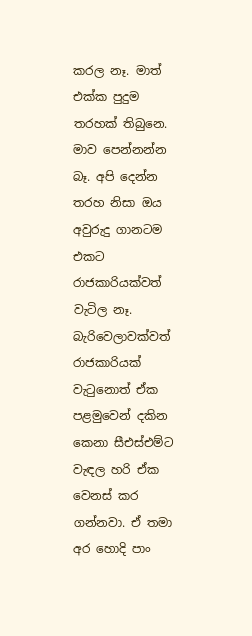කරල නෑ. මාත් එක්ක පුදුම තරහක් තිබුනෙ. මාව පෙන්නන්න බෑ. අපි දෙන්න තරහ නිසා ඔය අවුරුදු ගානටම එකට රාජකාරියක්වත් වැටිල නෑ. බැරිවෙලාවක්වත් රාජකාරියක් වැටුනොත් ඒක පළමුවෙන් දකින කෙනා සීඑස්එම්ට වැඳල හරි ඒක වෙනස් කර ගන්නවා. ඒ තමා අර හොදි පාං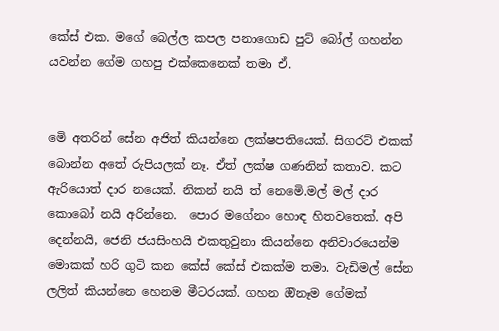කේස් එක. මගේ බෙල්ල කපල පනාගොඩ පුට් බෝල් ගහන්න යවන්න ගේම ගහපු එක්කෙනෙක් තමා ඒ.


මෙි අතරින් සේන අජිත් කියන්නෙ ලක්ෂපතියෙක්. සිගරට් එකක් බොන්න අතේ රුපියලක් නෑ. ඒත් ලක්ෂ ගණනින් කතාව. කට ඇරියොත් දාර නයෙක්. නිකන් නයි ත් නෙමෙි.මල් මල් දාර කොබෝ නයි අරින්නෙ.  පොර මගේනං හොඳ හිතවතෙක්. අපි දෙන්නයි, ජෙනි ජයසිංහයි එකතුවුනා කියන්නෙ අනිවාරයෙන්ම මොකක් හරි ගුටි කන කේස් කේස් එකක්ම තමා. වැඩිමල් සේන ලලිත් කියන්නෙ හෙනම මීටරයක්. ගහන ඔිනෑම ගේමක්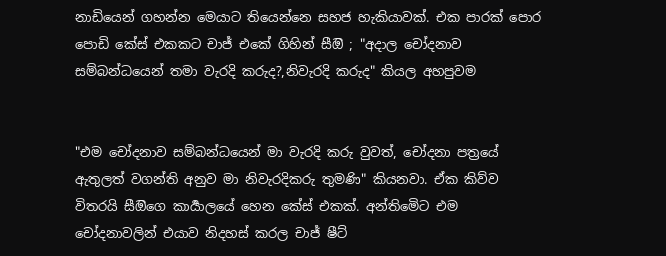නාඩියෙන් ගහන්න මෙයාට තියෙන්නෙ සහජ හැකියාවක්. එක පාරක් පොර පොඩි කේස් එකකට චාජ් එකේ ගිහින් සීඔි ; "අදාල චෝදනාව සම්බන්ධයෙන් තමා වැරදි කරුද?,නිවැරදි කරුද" කියල අහපුවම


"එම චෝදනාව සම්බන්ධයෙන් මා වැරදි කරු වුවත්, චෝදනා පත්‍රයේ ඇතුලත් වගන්ති අනුව මා නිවැරදිකරු තුමණි" කියනවා. ඒක කිව්ව විතරයි සීඔිගෙ කාර්‍යාලයේ හෙන කේස් එකක්. අන්තිමෙිට එම චෝදනාවලින් එයාව නිදහස් කරල චාජ් ෂීට්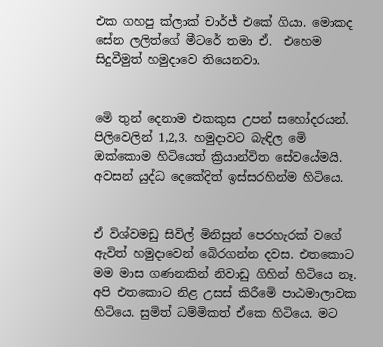එක ගහපු ක්ලාක් චාර්ජ් එකේ ගියා. මොකද සේන ලලිත්ගේ මීටරේ තමා ඒ.  එහෙම සිදුවීමුත් හමුදාවෙ තියෙනවා.


මෙි තුන් දෙනාම එකකුස උපන් සහෝදරයන්. පිලිවෙලින් 1,2,3. හමුදාවට බැඳිල මෙි ඔක්කොම හිටියෙත් ක්‍රියාන්විත සේවයේමයි. අවසන් යුද්ධ දෙකේදිත් ඉස්සරහින්ම හිටියෙ.


ඒ විශ්වමඩු සිවිල් මිනිසුන් පෙරහැරක් වගේ ඇවිත් හමුදාවෙන් බෙිරගන්න දවස. එතකොට මම මාස ගණනකින් නිවාඩු ගිහින් හිටියෙ නෑ. අපි එතකොට නිළ උසස් කිරීමෙි පාඨමාලාවක හිටියෙ. සුමිත් ධම්මිකත් ඒකෙ හිටියෙ. මට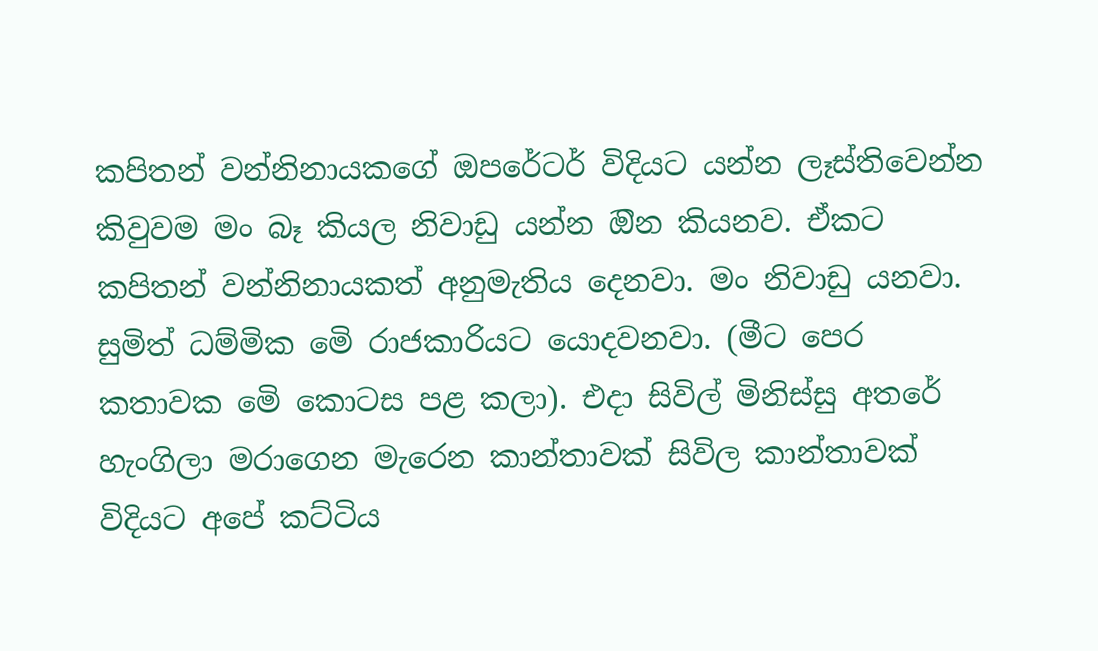කපිතන් වන්නිනායකගේ ඔපරේටර් විදියට යන්න ලෑස්තිවෙන්න කිවුවම මං බෑ කියල නිවාඩු යන්න ඔින කියනව. ඒකට කපිතන් වන්නිනායකත් අනුමැතිය දෙනවා. මං නිවාඩු යනවා. සුමිත් ධම්මික මෙි රාජකාරියට යොදවනවා. (මීට පෙර කතාවක මෙි කොටස පළ කලා). එදා සිවිල් මිනිස්සු අතරේ හැංගිලා මරාගෙන මැරෙන කාන්තාවක් සිවිල කාන්තාවක් විදියට අපේ කට්ටිය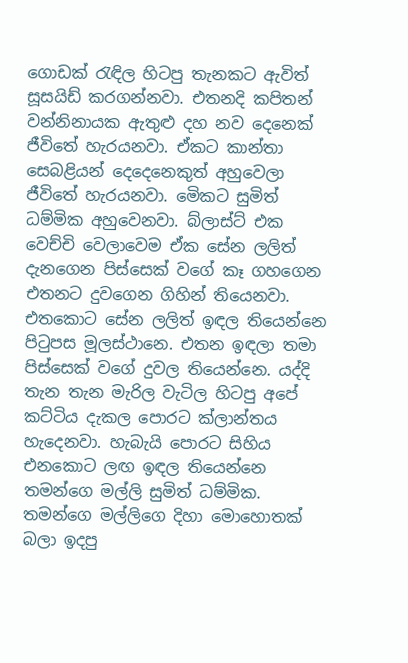ගොඩක් රැඳිල හිටපු තැනකට ඇවිත් සූසයිඩ් කරගන්නවා. එතනදි කපිතන් වන්නිනායක ඇතුළු දහ නව දෙනෙක් ජීවිතේ හැරයනවා. ඒකට කාන්තා සෙබළියන් දෙදෙනෙකුත් අහුවෙලා ජීවිතේ හැරයනවා. මෙිකට සුමිත් ධම්මික අහුවෙනවා. බ්ලාස්ට් එක වෙච්චි වෙලාවෙම ඒක සේන ලලිත් දැනගෙන පිස්සෙක් වගේ කෑ ගහගෙන එතනට දුවගෙන ගිහින් තියෙනවා. එතකොට සේන ලලිත් ඉඳල තියෙන්නෙ පිටුපස මූලස්ථානෙ. එතන ඉඳලා තමා පිස්සෙක් වගේ දුවල තියෙන්නෙ. යද්දි තැන තැන මැරිල වැටිල හිටපු අපේ කට්ටිය දැකල පොරට ක්ලාන්තය හැදෙනවා. හැබැයි පොරට සිහිය එනකොට ලඟ ඉඳල තියෙන්නෙ තමන්ගෙ මල්ලි සුමිත් ධම්මික. තමන්ගෙ මල්ලිගෙ දිහා මොහොතක් බලා ඉදපු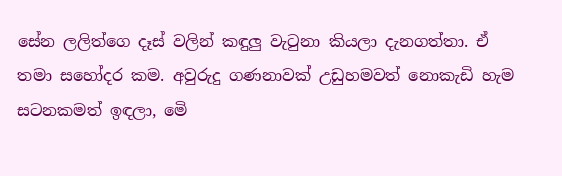සේන ලලිත්ගෙ දෑස් වලින් කඳුලු වැටුනා කියලා දැනගත්තා. ඒ තමා සහෝදර කම. අවුරුදු ගණනාවක් උඩුහමවත් නොකැඩි හැම සටනකමත් ඉඳලා, මෙි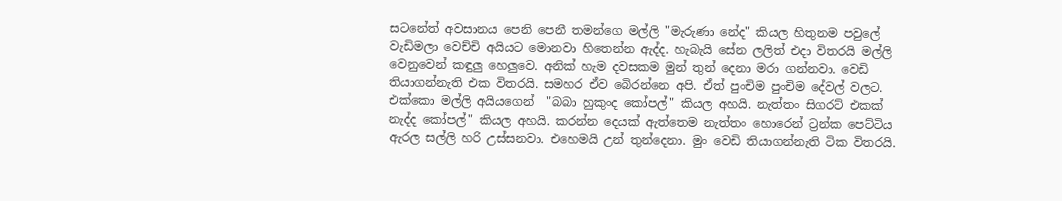සටනේත් අවසානය පෙනි පෙනී තමන්ගෙ මල්ලි "මැරුණා නේද" කියල හිතුනම පවුලේ වැඩිමලා වෙච්චි අයියට මොනවා හිතෙන්න ඇද්ද. හැබැයි සේන ලලිත් එදා විතරයි මල්ලි වෙනුවෙන් කඳුලු හෙලුවෙ. අනික් හැම දවසකම මුන් තුන් දෙනා මරා ගන්නවා. වෙඩි තියාගන්නැති එක විතරයි. සමහර ඒව බෙිරන්නෙ අපි. ඒත් පුංචිම පුංචිම දේවල් වලට. එක්කො මල්ලි අයියගෙන්  "බබා හුකුංද කෝපල්" කියල අහයි. නැත්තං සිගරට් එකක් නැද්ද කෝපල්" කියල අහයි. කරන්න දෙයක් ඇත්තෙම නැත්තං හොරෙන් ට්‍රන්ක පෙට්ටිය ඇරල සල්ලි හරි උස්සනවා. එහෙමයි උන් තුන්දෙනා. මුං වෙඩි තියාගන්නැති ටික විතරයි.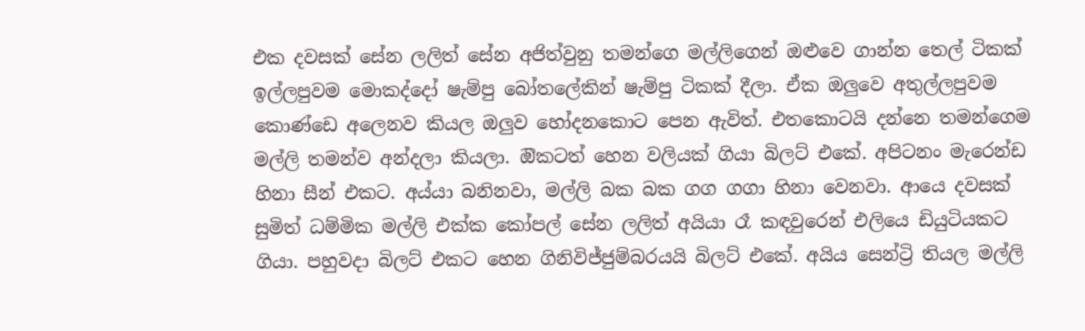එක දවසක් සේන ලලිත් සේන අජිත්වුනු තමන්ගෙ මල්ලිගෙන් ඔළුවෙ ගාන්න තෙල් ටිකක් ඉල්ලපුවම මොකද්දෝ ෂැම්පු බෝතලේකින් ෂැම්පු ටිකක් දීලා. ඒක ඔලුවෙ අතුල්ලපුවම කොණ්ඩෙ අලෙනව කියල ඔලුව හෝදනකොට පෙන ඇවිත්. එතකොටයි දන්නෙ තමන්ගෙම මල්ලි තමන්ව අන්දලා කියලා. ඔිකටත් හෙන වලියක් ගියා බිලට් එකේ. අපිටනං මැරෙන්ඩ හිනා සීන් එකට. අය්යා බනිනවා, මල්ලි බක බක ගග ගගා හිනා වෙනවා. ආයෙ දවසක් සුමිත් ධම්මික මල්ලි එක්ක කෝපල් සේන ලලිත් අයියා රෑ කඳවුරෙන් එලියෙ ඩියුටියකට ගියා. පහුවදා බිලට් එකට හෙන ගිනිවිජ්ජුම්බරයයි බිලට් එකේ. අයිය සෙන්ට්‍රි තියල මල්ලි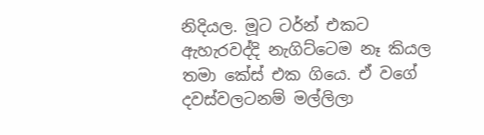නිදියල. මූට ටර්න් එකට ඇහැරවද්දි නැගිට්ටෙම නෑ කියල තමා කේස් එක ගියෙ. ඒ වගේ දවස්වලටනම් මල්ලිලා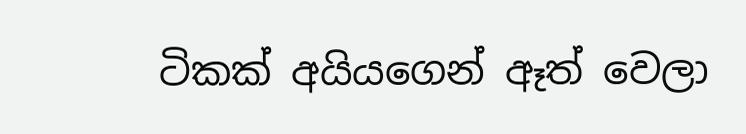ටිකක් අයියගෙන් ඈත් වෙලා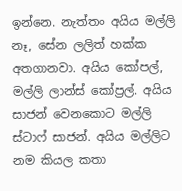ඉන්නෙ. නැත්තං අයිය මල්ලි නෑ, සේන ලලිත් හක්ක අතගානවා. අයිය කෝපල්, මල්ලි ලාන්ස් කෝප්‍රල්. අයිය සාජන් වෙනකොට මල්ලි ස්ටාෆ් සාජන්. අයිය මල්ලිට නම කියල කතා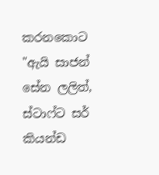කරනකොට "ඇයි සාජන් සේන ලලිත්, ස්ටාෆ්ට සර් කියන්ඩ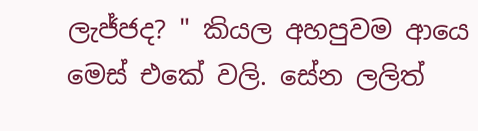ලැජ්ජද? " කියල අහපුවම ආයෙ මෙස් එකේ වලි. සේන ලලිත්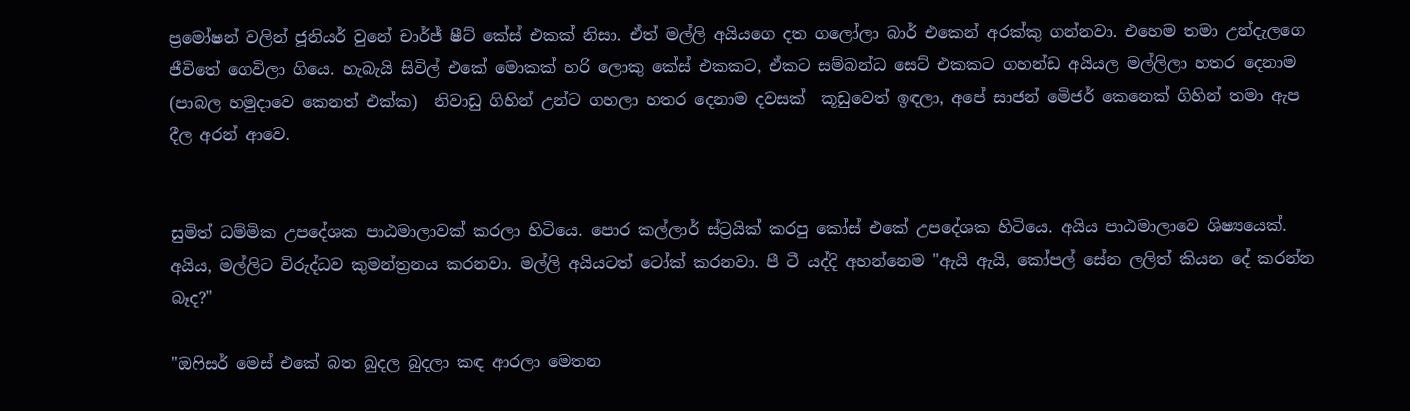ප්‍රමෝෂන් වලින් ජූනියර් වුනේ චාර්ජ් ෂීට් කේස් එකක් නිසා. ඒත් මල්ලි අයියගෙ දත ගලෝලා බාර් එකෙන් අරක්කු ගන්නවා. එහෙම තමා උන්දැලගෙ ජීවිතේ ගෙවිලා ගියෙ. හැබැයි සිවිල් එකේ මොකක් හරි ලොකු කේස් එකකට, ඒකට සම්බන්ධ සෙට් එකකට ගහන්ඩ අයියල මල්ලිලා හතර දෙනාම (පාබල හමුදාවෙ කෙනත් එක්ක)  නිවාඩු ගිහින් උන්ට ගහලා හතර දෙනාම දවසක්  කූඩුවෙත් ඉඳලා, අපේ සාජන් මෙිජර් කෙනෙක් ගිහින් තමා ඇප දීල අරන් ආවෙ.


සුමිත් ධම්මික උපදේශක පාඨමාලාවක් කරලා හිටියෙ. පොර කල්ලාර් ස්ට්‍රයික් කරපු කෝස් එකේ උපදේශක හිටියෙ. අයිය පාඨමාලාවෙ ශිෂ්‍යයෙක්. අයිය, මල්ලිට විරුද්ධව කුමන්ත්‍රනය කරනවා. මල්ලි අයියටත් ටෝක් කරනවා. පී ටී යද්දි අහන්නෙම "ඇයි ඇයි, කෝපල් සේන ලලිත් කියන දේ කරන්න බෑද?"

"ඔෆිසර් මෙස් එකේ බත බුදල බුදලා කඳ ආරලා මෙතන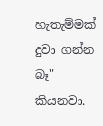හැතැම්මක් දුවා ගන්න බෑ" කියනවා.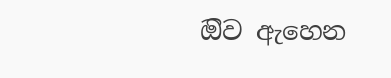ඔිව ඇහෙන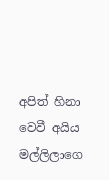අපිත් හිනා වෙවී අයිය මල්ලිලාගෙ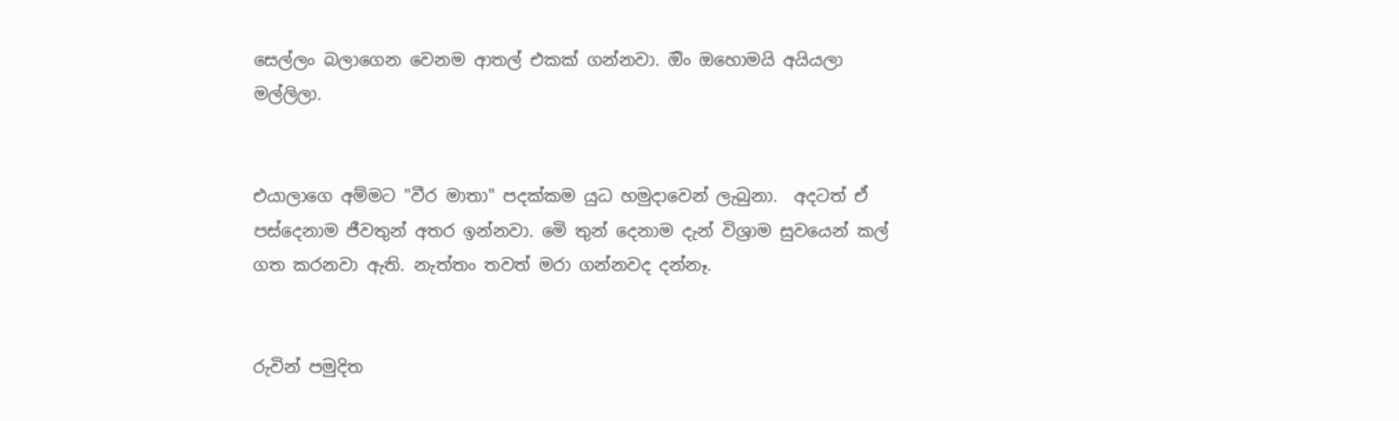සෙල්ලං බලාගෙන වෙනම ආතල් එකක් ගන්නවා. ඔිං ඔහොමයි අයියලා මල්ලිලා.


එයාලාගෙ අම්මට "වීර මාතා" පදක්කම යුධ හමුදාවෙන් ලැබුනා.  අදටත් ඒ පස්දෙනාම ජීවතුන් අතර ඉන්නවා. මෙි තුන් දෙනාම දැන් විශ්‍රාම සුවයෙන් කල් ගත කරනවා ඇති. නැත්තං තවත් මරා ගන්නවද දන්නෑ.


රුවින් පමුදිත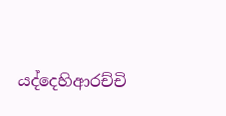යද්දෙහිආරච්චි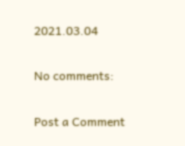2021.03.04

No comments:

Post a Comment